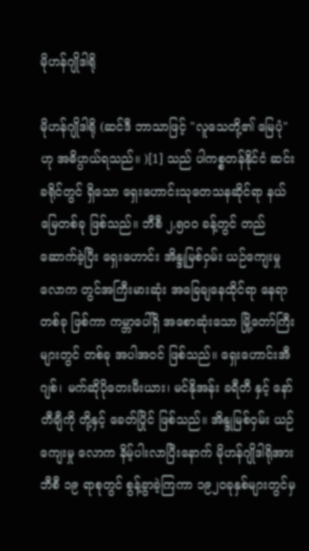မိုဟန်ဂျိုဒါရို

မိုဟန်ဂျိုဒါရို (ဆင်ဒီ ဘာသာဖြင့် "လူသေတို့၏ မြေပုံ" ဟု အဓိပ္ပာယ်ရသည်။ )[1] သည် ပါကစ္စတန်နိုင်ငံ ဆင်းခရိုင်တွင် ရှိသော ရှေးဟောင်းသုတေသနဆိုင်ရာ နယ်မြေတစ်ခု ဖြစ်သည်။ ဘီစီ ၂,၅၀၀ ခန့်တွင် တည်ဆောက်ခဲ့ပြီး ရှေးဟောင်း အိန္ဒုမြစ်ဝှမ်း ယဉ်ကျေးမှုလောက တွင်အကြီးမားဆုံး အခြေချနေထိုင်ရာ နေရာ တစ်ခု ဖြစ်ကာ ကမ္ဘာပေါ်ရှိ အစောဆုံးသော မြို့တော်ကြီးများတွင် တစ်ခု အပါအဝင် ဖြစ်သည်။ ရှေးဟောင်းအီဂျစ်၊ မက်ဆိုပိုတေးမီးယား၊ မင်နိုအန်း ခရီတီ နှင့် နော်တီချီကို တို့နှင့် ခေတ်ပြိုင် ဖြစ်သည်။ အိန္ဒုမြစ်ဝှမ်း ယဉ်ကျေးမှု လောက နိမ့်ပါးလာပြီးနောက် မိုဟန်ဂျိုဒါရိုအား ဘီစီ ၁၉ ရာစုတွင် စွန့်ခွာခဲ့ကြကာ ၁၉၂၀ခုနှစ်များတွင်မှ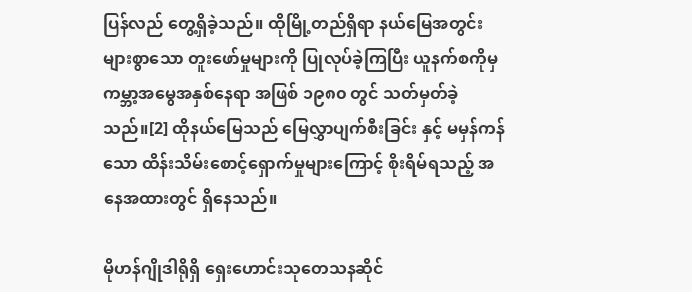ပြန်လည် တွေ့ရှိခဲ့သည်။ ထိုမြို့တည်ရှိရာ နယ်မြေအတွင်း များစွာသော တူးဖော်မှုများကို ပြုလုပ်ခဲ့ကြပြီး ယူနက်စကိုမှ ကမ္ဘာ့အမွေအနှစ်နေရာ အဖြစ် ၁၉၈၀ တွင် သတ်မှတ်ခဲ့သည်။[2] ထိုနယ်မြေသည် မြေလွှာပျက်စီးခြင်း နှင့် မမှန်ကန်သော ထိန်းသိမ်းစောင့်ရှောက်မှုများကြောင့် စိုးရိမ်ရသည့် အနေအထားတွင် ရှိနေသည်။

မိုဟန်ဂျိုဒါရိုရှိ ရှေးဟောင်းသုတေသနဆိုင်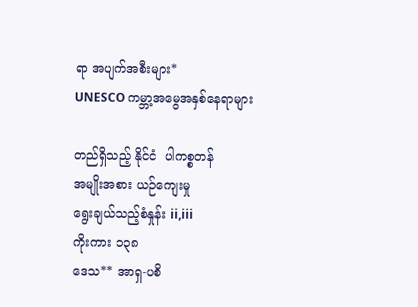ရာ အပျက်အစီးများ*
UNESCO ကမ္ဘာ့အမွေအနှစ်နေရာများ

တည်ရှိသည့် နိုင်ငံ  ပါကစ္စတန်
အမျိုးအစား ယဉ်ကျေးမှု
ရွေးချယ်သည့်စံနှုန်း ii,iii
ကိုးကား ၁၃၈
ဒေသ** အာရှ-ပစိ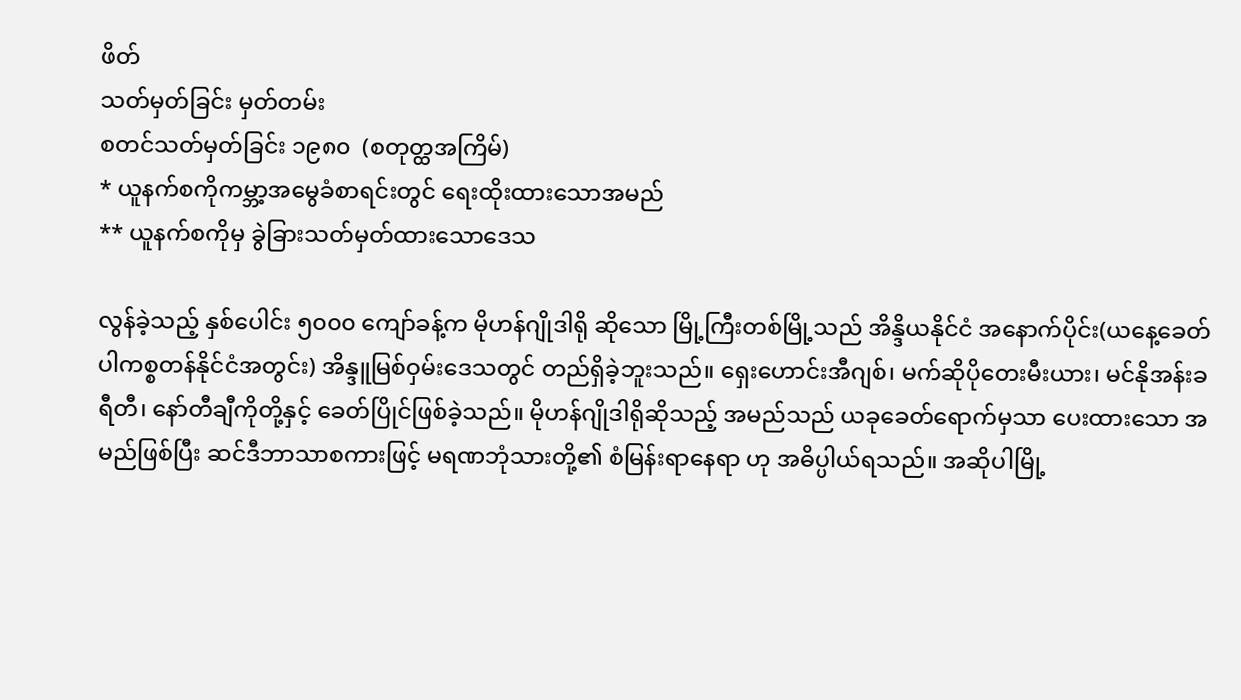ဖိတ်
သတ်မှတ်ခြင်း မှတ်တမ်း
စတင်သတ်မှတ်ခြင်း ၁၉၈၀  (စတုတ္ထအကြိမ်)
* ယူနက်စကိုကမ္ဘာ့အမွေခံစာရင်းတွင် ရေးထိုးထားသောအမည်
** ယူနက်စကိုမှ ခွဲခြားသတ်မှတ်ထားသောဒေသ

လွန်ခဲ့သည့် နှစ်ပေါင်း ၅၀၀၀ ကျော်ခန့်က မိုဟန်ဂျိုဒါရို ဆိုသော မြို့ကြီးတစ်မြို့သည် အိန္ဒိယနိုင်ငံ အနောက်ပိုင်း(ယနေ့ခေတ် ပါကစ္စတန်နိုင်ငံအတွင်း) အိန္ဒူမြစ်ဝှမ်းဒေသတွင် တည်ရှိခဲ့ဘူးသည်။ ရှေးဟောင်းအီဂျစ်၊ မက်ဆိုပိုတေးမီးယား၊ မင်နိုအန်းခရီတီ၊ နော်တီချီကိုတို့နှင့် ခေတ်ပြိုင်ဖြစ်ခဲ့သည်။ မိုဟန်ဂျိုဒါရိုဆိုသည့် အမည်သည် ယခုခေတ်ရောက်မှသာ ပေးထားသော အမည်ဖြစ်ပြီး ဆင်ဒီဘာသာစကားဖြင့် မရဏဘုံသားတို့၏ စံမြန်းရာနေရာ ဟု အဓိပ္ပါယ်ရသည်။ အဆိုပါမြို့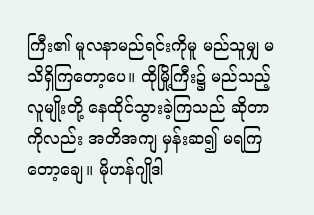ကြီး၏ မူလနာမည်ရင်းကိုမူ မည်သူမျှ မသိရှိကြတော့ပေ။ ထိုမြို့ကြီး၌ မည်သည့်လူမျိုးတို့ နေထိုင်သွားခဲ့ကြသည် ဆိုတာကိုလည်း အတိအကျ မှန်းဆ၍ မရကြတော့ချေ။ မိုဟန်ဂျိုဒါ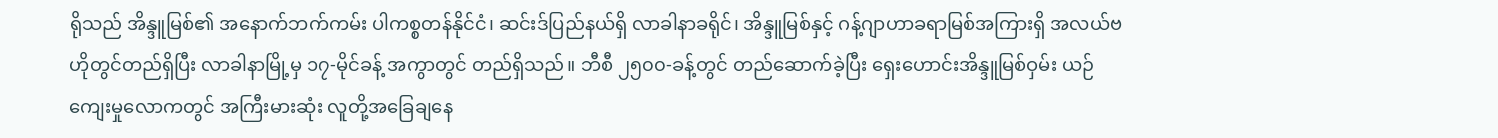ရိုသည် အိန္ဒူမြစ်၏ အနောက်ဘက်ကမ်း ပါကစ္စတန်နိုင်ငံ၊ ဆင်းဒ်ပြည်နယ်ရှိ လာခါနာခရိုင်၊ အိန္ဒူမြစ်နှင့် ဂန့်ဂျာဟာခရာမြစ်အကြားရှိ အလယ်ဗဟိုတွင်တည်ရှိပြီး လာခါနာမြို့မှ ၁၇-မိုင်ခန့် အကွာတွင် တည်ရှိသည်။ ဘီစီ ၂၅၀၀-ခန့်တွင် တည်ဆောက်ခဲ့ပြီး ရှေးဟောင်းအိန္ဒူမြစ်ဝှမ်း ယဉ်ကျေးမှုလောကတွင် အကြီးမားဆုံး လူတို့အခြေချနေ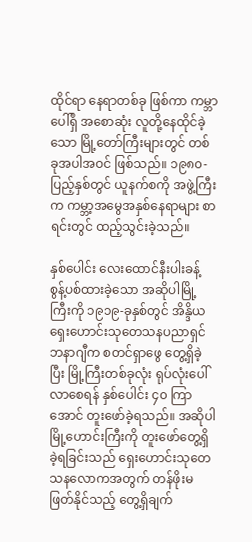ထိုင်ရာ နေရာတစ်ခု ဖြစ်ကာ ကမ္ဘာပေါ်ရှိ အစောဆုံး လူတို့နေထိုင်ခဲ့သော မြို့တော်ကြီးများတွင် တစ်ခုအပါအဝင် ဖြစ်သည်။ ၁၉၈၀-ပြည့်နှစ်တွင် ယူနက်စကို အဖွဲ့ကြီးက ကမ္ဘာ့အမွေအနှစ်နေရာများ စာရင်းတွင် ထည့်သွင်းခဲ့သည်။

နှစ်ပေါင်း လေးထောင်နီးပါးခန့် စွန့်ပစ်ထားခဲ့သော အဆိုပါမြို့ကြီးကို ၁၉၁၉-ခုနှစ်တွင် အိန္ဒိယရှေးဟောင်းသုတေသနပညာရှင် ဘနာဂျီက စတင်ရှာဖွေ တွေ့ရှိခဲ့ပြီး မြို့ကြီးတစ်ခုလုံး ရုပ်လုံးပေါ်လာစေရန် နှစ်ပေါင်း ၄၀ ကြာအောင် တူးဖော်ခဲ့ရသည်။ အဆိုပါမြို့ဟောင်းကြီးကို တူးဖော်တွေ့ရှိခဲ့ရခြင်းသည် ရှေးဟောင်းသုတေသနလောကအတွက် တန်ဖိုးမဖြတ်နိုင်သည့် တွေ့ရှိချက်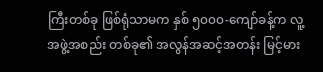ကြီးတစ်ခု ဖြစ်ရုံသာမက နှစ် ၅၀၀၀-ကျော်ခန့်က လူ့အဖွဲ့အစည်း တစ်ခု၏ အလွန်အဆင့်အတန်း မြင့်မား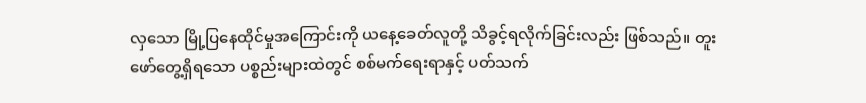လှသော မြို့ပြနေထိုင်မှုအကြောင်းကို ယနေ့ခေတ်လူတို့ သိခွင့်ရလိုက်ခြင်းလည်း ဖြစ်သည်။ တူးဖော်တွေ့ရှိရသော ပစ္စည်းများထဲတွင် စစ်မက်ရေးရာနှင့် ပတ်သက်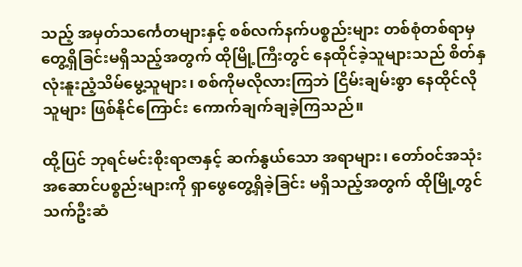သည့် အမှတ်သင်္ကေတများနှင့် စစ်လက်နက်ပစ္စည်းများ တစ်စုံတစ်ရာမှ တွေ့ရှိခြင်းမရှိသည့်အတွက် ထိုမြို့ကြီးတွင် နေထိုင်ခဲ့သူများသည် စိတ်နှလုံးနူးညံ့သိမ်မွေ့သူများ၊ စစ်ကိုမလိုလားကြဘဲ ငြိမ်းချမ်းစွာ နေထိုင်လိုသူများ ဖြစ်နိုင်ကြောင်း ကောက်ချက်ချခဲ့ကြသည်။

ထို့ပြင် ဘုရင်မင်းစိုးရာဇာနှင့် ဆက်နွယ်သော အရာများ၊ တော်ဝင်အသုံးအဆောင်ပစ္စည်းများကို ရှာဖွေတွေ့ရှိခဲ့ခြင်း မရှိသည့်အတွက် ထိုမြို့တွင် သက်ဦးဆံ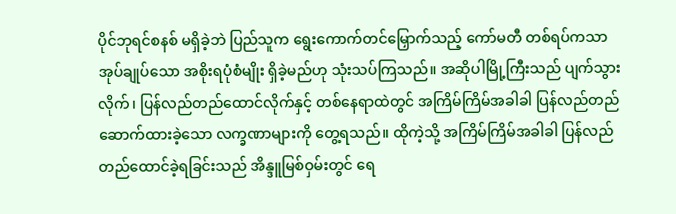ပိုင်ဘုရင်စနစ် မရှိခဲ့ဘဲ ပြည်သူက ရွေးကောက်တင်မြှောက်သည့် ကော်မတီ တစ်ရပ်ကသာ အုပ်ချုပ်သော အစိုးရပုံစံမျိုး ရှိခဲ့မည်ဟု သုံးသပ်ကြသည်။ အဆိုပါမြို့ကြီးသည် ပျက်သွားလိုက်၊ ပြန်လည်တည်ထောင်လိုက်နှင့် တစ်နေရာထဲတွင် အကြိမ်ကြိမ်အခါခါ ပြန်လည်တည်ဆောက်ထားခဲ့သော လက္ခဏာများကို တွေ့ရသည်။ ထိုကဲ့သို့ အကြိမ်ကြိမ်အခါခါ ပြန်လည်တည်ထောင်ခဲ့ရခြင်းသည် အိန္ဒူမြစ်ဝှမ်းတွင် ရေ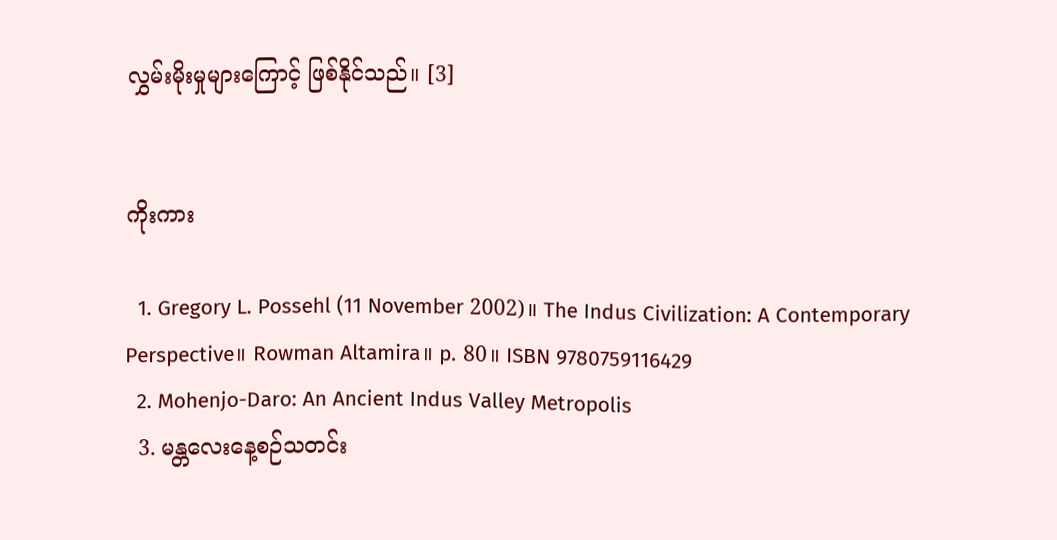လွှမ်းမိုးမှုများကြောင့် ဖြစ်နိုင်သည်။ [3]


ကိုးကား

  1. Gregory L. Possehl (11 November 2002)။ The Indus Civilization: A Contemporary Perspective။ Rowman Altamira။ p. 80။ ISBN 9780759116429
  2. Mohenjo-Daro: An Ancient Indus Valley Metropolis
  3. မန္တလေးနေ့စဉ်သတင်း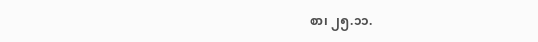စာ၊ ၂၅.၁၁.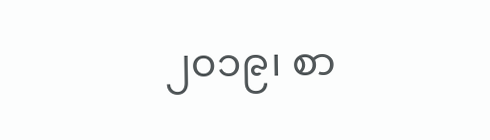၂၀၁၉၊ စာ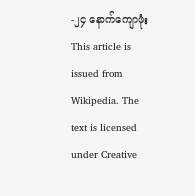-၂၄ နောက်ကျောဖုံး
This article is issued from Wikipedia. The text is licensed under Creative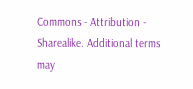Commons - Attribution - Sharealike. Additional terms may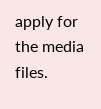apply for the media files.